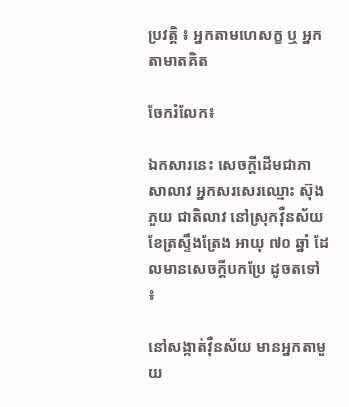ប្រវត្តិ ៖ អ្នកតាមហេសក្ខ ឬ អ្នកតាមាតគិត

ចែករំលែក៖

ឯកសារនេះ សេចក្ដីដើមជាភាសាលាវ អ្នកសរសេរឈ្មោះ ស៊ុង ភួយ ជាតិលាវ នៅស្រុកវ៉ឺនស័យ ខែត្រស្ទឹងត្រែង អាយុ ៧០ ឆ្នាំ ដែលមានសេចក្ដីបកប្រែ ដូចតទៅ ៖

នៅសង្កាត់វ៉ឺនស័យ មានអ្នកតាមួយ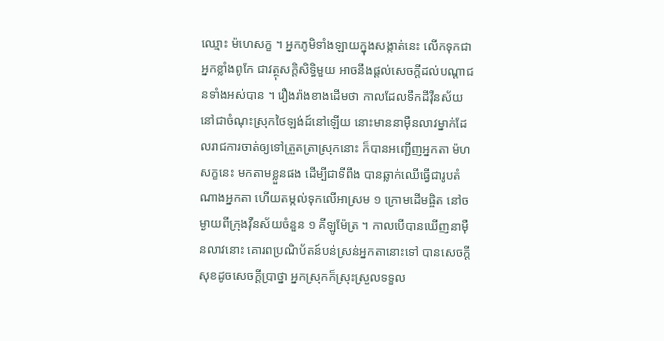ឈ្មោះ ម៉ហេសក្ខ ។ អ្នកភូមិទាំងឡាយក្នុងសង្កាត់នេះ លើកទុកជាអ្នកខ្លាំងពូកែ ជាវត្ថុសក្ដិសិទ្ធិមួយ អាចនឹងផ្ដល់សេចក្ដីដល់បណ្ដាជនទាំងអស់បាន ។ រឿងរ៉ាងខាងដើមថា កាលដែលទឹកដីវ៉ឺនស័យ នៅជាចំណុះស្រុកថៃឡង់ដ៍នៅឡើយ នោះមាននាម៉ឺនលាវម្នាក់ដែលរាជការចាត់ឲ្យទៅត្រួតត្រាស្រុកនោះ ក៏បានអញ្ជើញអ្នកតា ម៉ហសក្ខនេះ មកតាមខ្លួនផង ដើម្បីជាទីពឹង បានឆ្លាក់ឈើធ្វើជារូបតំណាងអ្នកតា ហើយតម្កល់ទុកលើអាស្រម ១ ក្រោមដើមផ្ចិត នៅចម្ងាយពីក្រុងវ៉ឺនស័យចំនួន ១ គីឡូម៉ែត្រ ។ កាលបើបានឃើញនាម៉ឺនលាវនោះ គោរពប្រណិប័តន៍បន់ស្រន់អ្នកតានោះទៅ បានសេចក្ដីសុខដូចសេចក្ដីប្រាថ្នា អ្នកស្រុកក៏ស្រុះស្រួលទទួល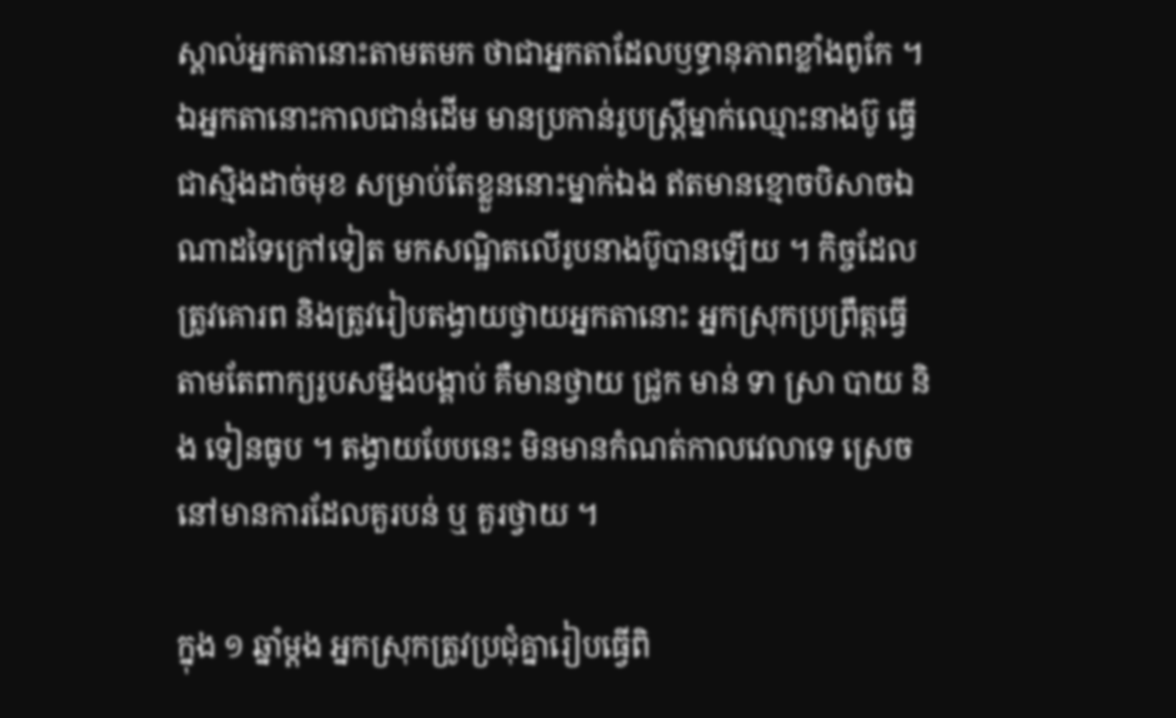ស្គាល់អ្នកតានោះតាមតមក ថាជាអ្នកតាដែលឫទ្ធានុភាពខ្លាំងពូកែ ។ ឯអ្នកតានោះកាលជាន់ដើម មានប្រកាន់រូបស្ត្រីម្នាក់ឈ្មោះនាងប៊ូ ធ្វើជាស្មិងដាច់មុខ សម្រាប់តែខ្លួននោះម្នាក់ឯង ឥតមានខ្មោចបិសាចឯណាដទៃក្រៅទៀត មកសណ្ឋិតលើរូបនាងប៊ូបានឡើយ ។ កិច្ចដែលត្រូវគោរព និងត្រូវរៀបតង្វាយថ្វាយអ្នកតានោះ អ្នកស្រុកប្រព្រឹត្តធ្វើតាមតែពាក្យរូបសម្នឹងបង្គាប់ គឺមានថ្វាយ ជ្រូក មាន់ ទា ស្រា បាយ និង ទៀនធូប ។ តង្វាយបែបនេះ មិនមានកំណត់កាលវេលាទេ ស្រេចនៅមានការដែលគួរបន់ ឬ គួរថ្វាយ ។

ក្នុង ១ ឆ្នាំម្ដង អ្នកស្រុកត្រូវប្រជុំគ្នារៀបធ្វើពិ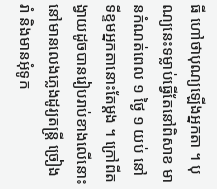ធី ហៅថាបុណ្យឡើងអ្នកតា ។ បុណ្យនេះទម្លាប់ធ្វើតែនៅពិសាខ មានកំណត់ពេល ១ ថ្ងៃ ១ យប់ នៅទីខ្ទមអ្នកតានោះតែម្ដង ។ ក្រៅពីតង្វាយដូចបានរៀបរាប់ខាងលើនោះ នៅមានលេងភ្លេងដូរ្យតន្ត្រី ច្រៀងរាំ និងមានអុំទូក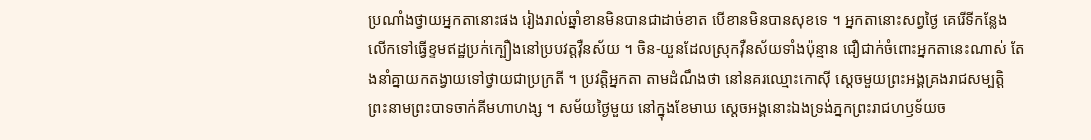ប្រណាំងថ្វាយអ្នកតានោះផង រៀងរាល់ឆ្នាំខានមិនបានជាដាច់ខាត បើខានមិនបានសុខទេ ។ អ្នកតានោះសព្វថ្ងៃ គេរើទីកន្លែងលើកទៅធ្វើខ្ទមឥដ្ឋប្រក់ក្បឿងនៅប្របវត្តវ៉ឺនស័យ ។ ចិន-យួនដែលស្រុកវ៉ឺនស័យទាំងប៉ុន្មាន ជឿជាក់ចំពោះអ្នកតានេះណាស់ តែងនាំគ្នាយកតង្វាយទៅថ្វាយជាប្រក្រតី ។ ប្រវត្តិអ្នកតា តាមដំណឹងថា នៅនគរឈ្មោះកោស៊ី ស្ដេចមួយព្រះអង្គគ្រងរាជសម្បត្តិ ព្រះនាមព្រះបាទចាក់គីមហាហង្ស ។ សម័យថ្ងៃមួយ នៅក្នុងខែមាឃ ស្ដេចអង្គនោះឯងទ្រង់ភ្នកព្រះរាជហឫទ័យច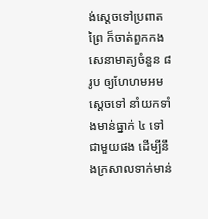ង់ស្ដេចទៅប្រពាតព្រៃ ក៏ចាត់ពួកកងសេនាមាត្យចំនួន ៨ រូប ឲ្យហែហមអមស្ដេចទៅ នាំយកទាំងមាន់ធ្នាក់ ៤ ទៅជាមួយផង ដើម្បីនឹងក្រសាលទាក់មាន់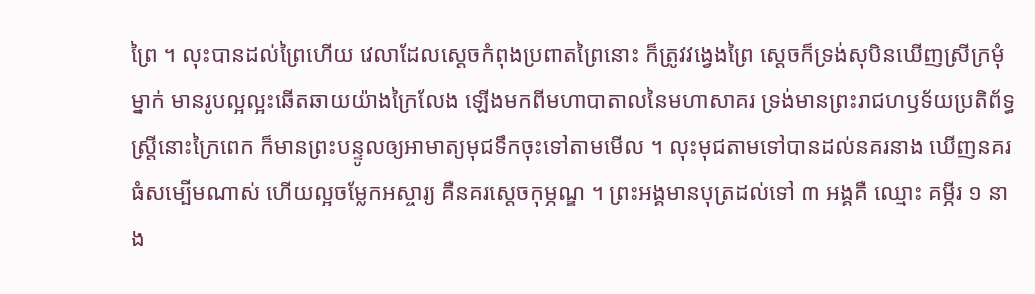ព្រៃ ។ លុះបានដល់ព្រៃហើយ វេលាដែលស្ដេចកំពុងប្រពាតព្រៃនោះ ក៏ត្រូវវង្វេងព្រៃ ស្ដេចក៏ទ្រង់សុបិនឃើញស្រីក្រមុំម្នាក់ មានរូបល្អល្អះឆើតឆាយយ៉ាងក្រៃលែង ឡើងមកពីមហាបាតាលនៃមហាសាគរ ទ្រង់មានព្រះរាជហឫទ័យប្រតិព័ទ្ធស្ត្រីនោះក្រៃពេក ក៏មានព្រះបន្ទូលឲ្យអាមាត្យមុជទឹកចុះទៅតាមមើល ។ លុះមុជតាមទៅបានដល់នគរនាង ឃើញនគរធំសម្បើមណាស់ ហើយល្អចម្លែកអស្ចារ្យ គឺនគរស្ដេចកុម្ភណ្ឌ ។ ព្រះអង្គមានបុត្រដល់ទៅ ៣ អង្គគឺ ឈ្មោះ គម្ភីរ ១ នាង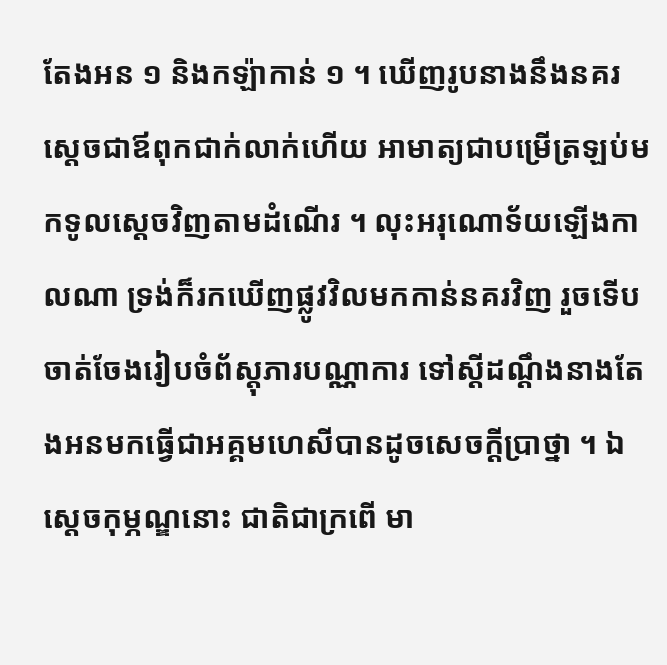តែងអន ១ និងកឡ៉ាកាន់ ១ ។ ឃើញរូបនាងនឹងនគរស្ដេចជាឪពុកជាក់លាក់ហើយ អាមាត្យជាបម្រើត្រឡប់មកទូលស្ដេចវិញតាមដំណើរ ។ លុះអរុណោទ័យឡើងកាលណា ទ្រង់ក៏រកឃើញផ្លូវវិលមកកាន់នគរវិញ រួចទើបចាត់ចែងរៀបចំព័ស្តុភារបណ្ណាការ ទៅស្ដីដណ្ដឹងនាងតែងអនមកធ្វើជាអគ្គមហេសីបានដូចសេចក្ដីប្រាថ្នា ។ ឯស្ដេចកុម្ភណ្ឌនោះ ជាតិជាក្រពើ មា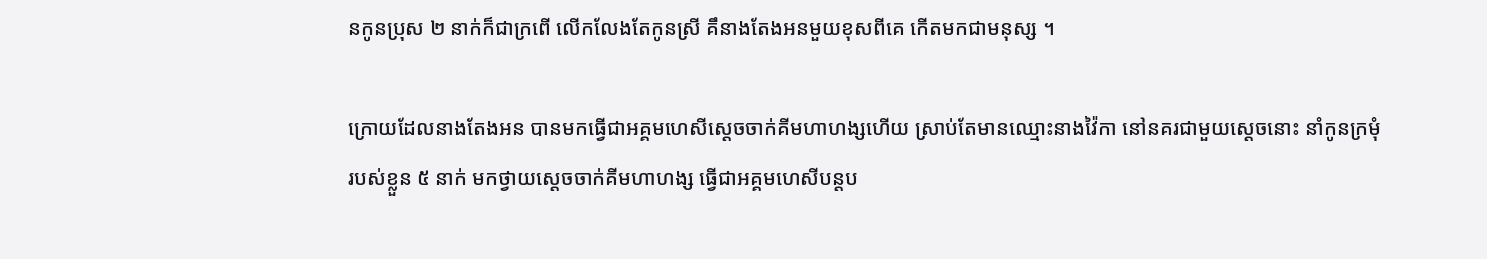នកូនប្រុស ២ នាក់ក៏ជាក្រពើ លើកលែងតែកូនស្រី គឹនាងតែងអនមួយខុសពីគេ កើតមកជាមនុស្ស ។

ក្រោយដែលនាងតែងអន បានមកធ្វើជាអគ្គមហេសីស្ដេចចាក់គីមហាហង្សហើយ ស្រាប់តែមានឈ្មោះនាងវ៉ៃកា នៅនគរជាមួយស្ដេចនោះ នាំកូនក្រមុំរបស់ខ្លួន ៥ នាក់ មកថ្វាយស្ដេចចាក់គីមហាហង្ស ធ្វើជាអគ្គមហេសីបន្តប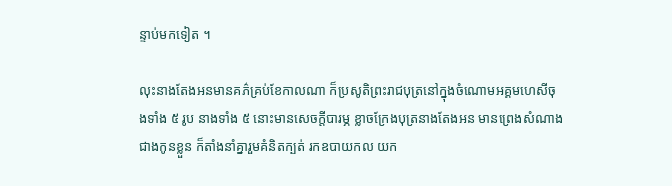ន្ទាប់មកទៀត ។

លុះនាងតែងអនមានគភ៌គ្រប់ខែកាលណា ក៏ប្រសូតិព្រះរាជបុត្រនៅក្នុងចំណោមអគ្គមហេសីចុងទាំង ៥ រូប នាងទាំង ៥ នោះមានសេចក្ដីបារម្ភ ខ្លាចក្រែងបុត្រនាងតែងអន មានព្រេងសំណាងជាងកូនខ្លួន ក៏តាំងនាំគ្នារួមគំនិតក្បត់ រកឧបាយកល យក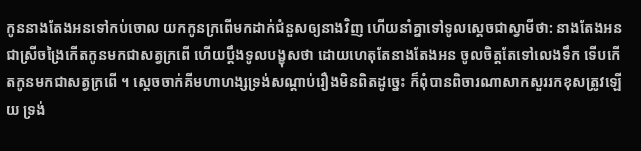កូននាងតែងអនទៅកប់ចោល យកកូនក្រពើមកដាក់ជំនួសឲ្យនាងវិញ ហើយនាំគ្នាទៅទូលស្ដេចជាស្វាមីថា: នាងតែងអនជាស្រីចង្រៃកើតកូនមកជាសត្វក្រពើ ហើយប្ដឹងទូលបង្ខុសថា ដោយហេតុតែនាងតែងអន ចូលចិត្តតែទៅលេងទឹក ទើបកើតកូនមកជាសត្វក្រពើ ។ ស្ដេចចាក់គីមហាហង្សទ្រង់សណ្ដាប់រឿងមិនពិតដូច្នេះ ក៏ពុំបានពិចារណាសាកសួររកខុសត្រូវឡើយ ទ្រង់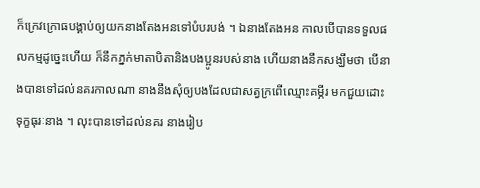ក៏ក្រេវក្រោធបង្គាប់ឲ្យយកនាងតែងអនទៅបំបរបង់ ។ ឯនាងតែងអន កាលបើបានទទួលផលកម្មដូច្នេះហើយ ក៏នឹកភ្នក់មាតាបិតានិងបងប្អូនរបស់នាង ហើយនាងនឹកសង្ឃឹមថា បើនាងបានទៅដល់នគរកាលណា នាងនឹងសុំឲ្យបងដែលជាសត្វក្រពើឈ្មោះគម្ភីរ មកជួយដោះទុក្ខធុរៈនាង ។ លុះបានទៅដល់នគរ នាងរៀប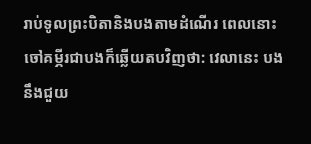រាប់ទូលព្រះបិតានិងបងតាមដំណើរ ពេលនោះចៅគម្ភីរជាបងក៏ឆ្លើយតបវិញថា: វេលានេះ បងនឹងជួយ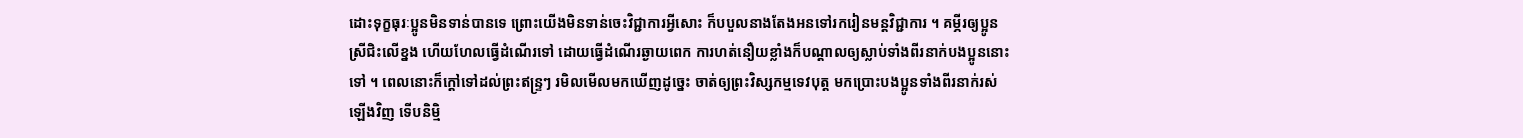ដោះទុក្ខធុរៈប្អូនមិនទាន់បានទេ ព្រោះយើងមិនទាន់ចេះវិជ្ជាការអ្វីសោះ ក៏បបួលនាងតែងអនទៅរករៀនមន្តវិជ្ជាការ ។ គម្ភីរឲ្យប្អូនស្រីជិះលើខ្នង ហើយហែលធ្វើដំណើរទៅ ដោយធ្វើដំណើរឆ្ងាយពេក ការហត់នឿយខ្លាំងក៏បណ្ដាលឲ្យស្លាប់ទាំងពីរនាក់បងប្អូននោះទៅ ។ ពេលនោះក៏ក្ដៅទៅដល់ព្រះឥន្ទ្រៗ រមិលមើលមកឃើញដូច្នេះ ចាត់ឲ្យព្រះវិស្សកម្មទេវបុត្ត មកប្រោះបងប្អូនទាំងពីរនាក់រស់ឡើងវិញ ទើបនិម្មិ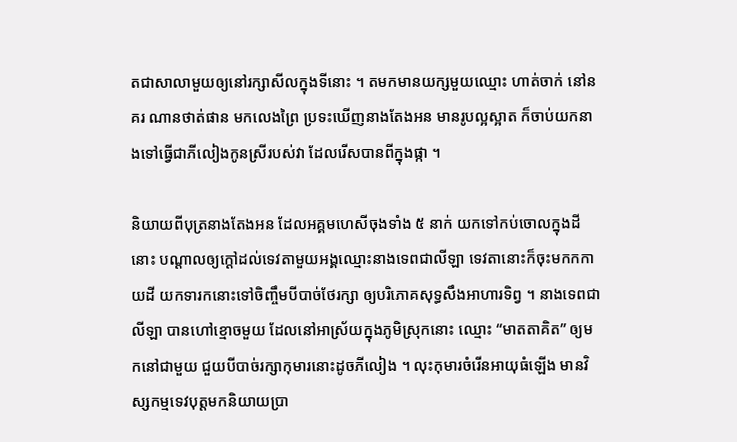តជាសាលាមួយឲ្យនៅរក្សាសីលក្នុងទីនោះ ។ តមកមានយក្សមួយឈ្មោះ ហាត់ចាក់ នៅនគរ ណានថាត់ផាន មកលេងព្រៃ ប្រទះឃើញនាងតែងអន មានរូបល្អស្អាត ក៏ចាប់យកនាងទៅធ្វើជាភីលៀងកូនស្រីរបស់វា ដែលរើសបានពីក្នុងផ្កា ។

និយាយពីបុត្រនាងតែងអន ដែលអគ្គមហេសីចុងទាំង ៥ នាក់ យកទៅកប់ចោលក្នុងដីនោះ បណ្ដាលឲ្យក្ដៅដល់ទេវតាមួយអង្គឈ្មោះនាងទេពជាលីឡា ទេវតានោះក៏ចុះមកកកាយដី យកទារកនោះទៅចិញ្ចឹមបីបាច់ថែរក្សា ឲ្យបរិភោគសុទ្ធសឹងអាហារទិព្វ ។ នាងទេពជាលីឡា បានហៅខ្មោចមួយ ដែលនៅអាស្រ័យក្នុងភូមិស្រុកនោះ ឈ្មោះ “មាតតាគិត” ឲ្យមកនៅជាមួយ ជួយបីបាច់រក្សាកុមារនោះដូចភីលៀង ។ លុះកុមារចំរើនអាយុធំឡើង មានវិស្សកម្មទេវបុត្តមកនិយាយប្រា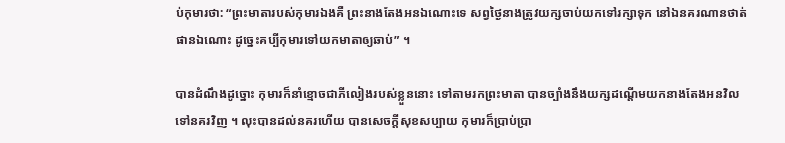ប់កុមារថា: “ព្រះមាតារបស់កុមារឯងគឺ ព្រះនាងតែងអនឯណោះទេ សព្វថ្ងៃនាងត្រូវយក្សចាប់យកទៅរក្សាទុក នៅឯនគរណានថាត់ផានឯណោះ ដូច្នេះគប្បីកុមារទៅយកមាតាឲ្យឆាប់” ។

បានដំណឹងដូច្នោះ កុមារក៏នាំខ្មោចជាភីលៀងរបស់ខ្លួននោះ ទៅតាមរកព្រះមាតា បានច្បាំងនឹងយក្សដណ្ដើមយកនាងតែងអនវិលទៅនគរវិញ ។ លុះបានដល់នគរហើយ បានសេចក្ដីសុខសប្បាយ កុមារក៏ប្រាប់ប្រា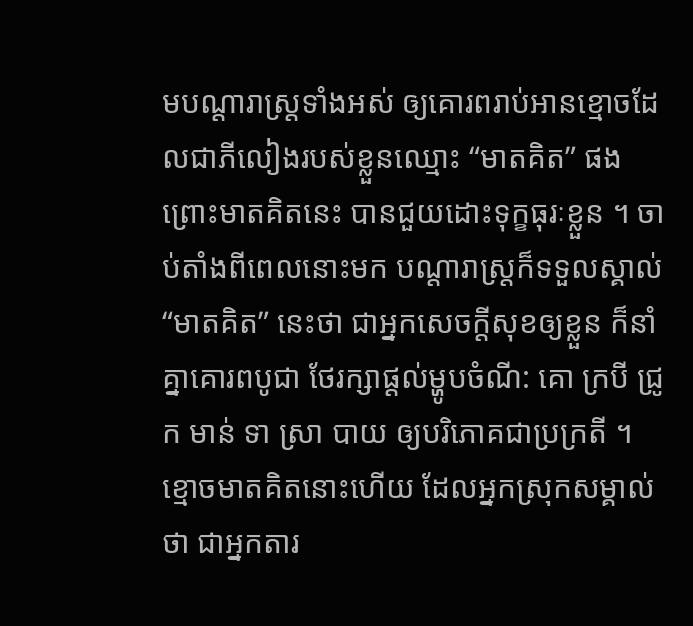មបណ្ដារាស្ត្រទាំងអស់ ឲ្យគោរពរាប់អានខ្មោចដែលជាភីលៀងរបស់ខ្លួនឈ្មោះ “មាតគិត” ផង ព្រោះមាតគិតនេះ បានជួយដោះទុក្ខធុរៈខ្លួន ។ ចាប់តាំងពីពេលនោះមក បណ្ដារាស្ត្រក៏ទទួលស្គាល់ “មាតគិត” នេះថា ជាអ្នកសេចក្ដីសុខឲ្យខ្លួន ក៏នាំគ្នាគោរពបូជា ថែរក្សាផ្ដល់ម្ហូបចំណី: គោ ក្របី ជ្រូក មាន់ ទា ស្រា បាយ ឲ្យបរិភោគជាប្រក្រតី ។ ខ្មោចមាតគិតនោះហើយ ដែលអ្នកស្រុកសម្គាល់ថា ជាអ្នកតារ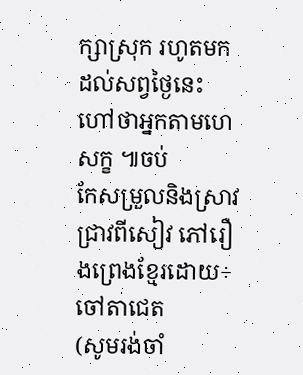ក្សាស្រុក រហូតមកដល់សព្វថ្ងៃនេះ ហៅថាអ្នកតាមហេសក្ខ ៕ចប់
កែសម្រួលនិងស្រាវជ្រាវពីសៀវ ភៅរឿងព្រេងខ្មែរដោយ÷ចៅតាជេត
(សូមរង់ចាំ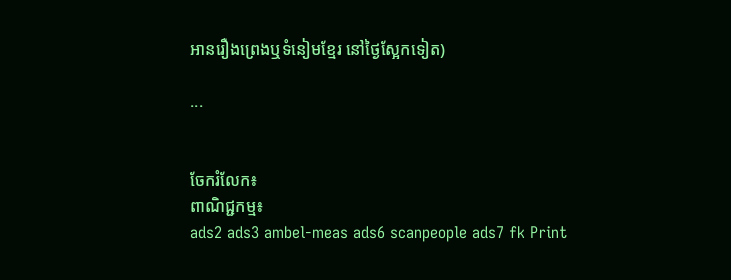អានរឿងព្រេងឬទំនៀមខ្មែរ នៅថ្ងៃស្អែកទៀត)

...


ចែករំលែក៖
ពាណិជ្ជកម្ម៖
ads2 ads3 ambel-meas ads6 scanpeople ads7 fk Print